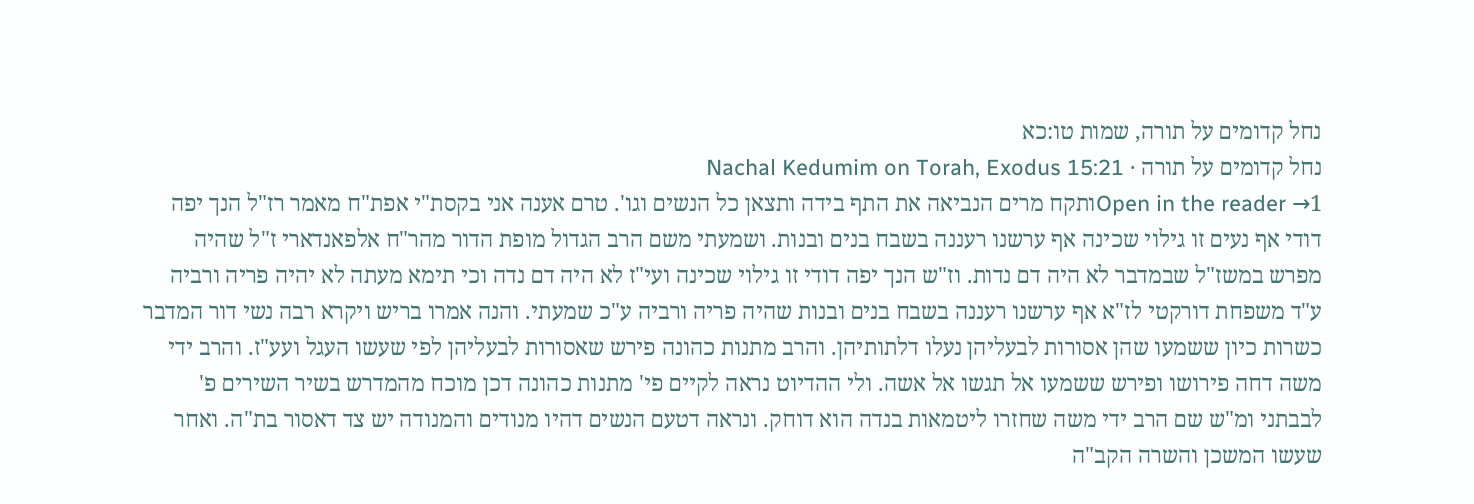נחל קדומים על תורה, שמות טו:כא
נחל קדומים על תורה · Nachal Kedumim on Torah, Exodus 15:21
Open in the reader →1ותקח מרים הנביאה את התף בידה ותצאן כל הנשים וגו'. טרם אענה אני בקסת"י אפת"ח מאמר רז"ל הנך יפה דודי אף נעים זו גילוי שכינה אף ערשנו רעננה בשבח בנים ובנות. ושמעתי משם הרב הגדול מופת הדור מהר"ח אלפאנדארי ז"ל שהיה מפרש במשז"ל שבמדבר לא היה דם נדות. וז"ש הנך יפה דודי זו גילוי שכינה ועי"ז לא היה דם נדה וכי תימא מעתה לא יהיה פריה ורביה ע"ד משפחת דורקטי לז"א אף ערשנו רעננה בשבח בנים ובנות שהיה פריה ורביה ע"כ שמעתי. והנה אמרו בריש ויקרא רבה נשי דור המדבר כשרות כיון ששמעו שהן אסורות לבעליהן נעלו דלתותיהן. והרב מתנות כהונה פירש שאסורות לבעליהן לפי שעשו העגל ועע"ז. והרב ידי משה דחה פירושו ופירש ששמעו אל תגשו אל אשה. ולי ההדיוט נראה לקיים פי' מתנות כהונה דכן מוכח מהמדרש בשיר השירים פ' לבבתני ומ"ש שם הרב ידי משה שחזרו ליטמאות בנדה הוא דוחק. ונראה דטעם הנשים דהיו מנודים והמנודה יש צד דאסור בת"ה. ואחר שעשו המשכן והשרה הקב"ה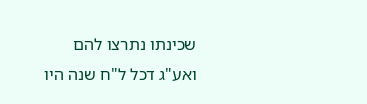שכינתו נתרצו להם ואע"ג דכל ל"ח שנה היו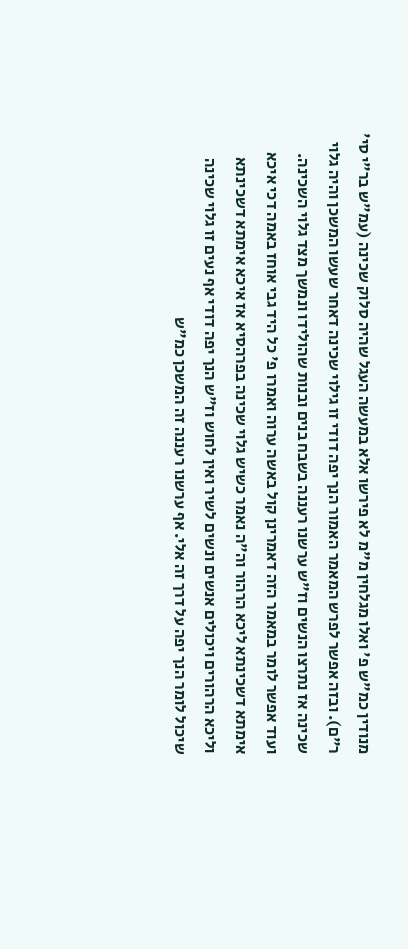מנודין כמ"ש פ' ואלו מגלחין מ"מ לא פירשו אלא במעשה העגל שהיה סלוק שכינה (עמ"ש בר"י סי' ר"ם). ובזה אפשר לפרש המאמר האמור הנך יפה דודי זו גילוי שכינה דאחר שעשו המשכן והיה גלוי שכינה אז נתרצו הנשים וז"ש ערשנו רעננה בשבח בנים ובנות שהולידו ונמשך מצד גלוי השכינה. ועוד אפשר לומר במאמר הזה דאמרינן קול באשה ערוה ואמרו פ' כל היד גבי אוחז באמה דכי איכא אימתא דשכינתא ליכא הרהור וה"ה נאמר כשיש גלוי שכינה בפרהסיא אז איכא אימתא דשכינתא וליכא הרהורים ויכולים אנשים ונשים לשיר ואין לחוש וז"ש הנך יפה דודי אף נעים זו גלוי שכינה שיכול לומר הנך יפה על דרך זה אלי. אף ערשנו רעננה זה המשכן כמ"ש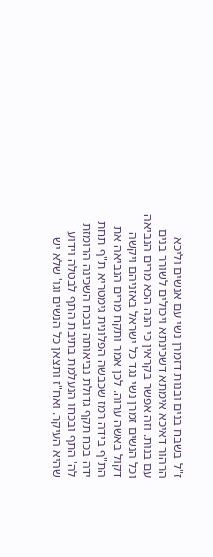ז"ל בשבח בנים ובנות דזמרן נשי עם אנשים וליכא הרהור דאיכא אימתא דשכינתא ויכולים לשורר בנים עם בנות. וזה אפשר בקראין כי הנה הכא מרים הנביאה וכל הנשים זמרן נשי נגד כל ישראל באזניהם ויקשה דקול באשה ערוה. לכן אמר ותקח מרים הנביאה את הת"ף בידה רמז שכבשה הפלונית גימטריא ת"ף תחת ידה בכח תקף גדולת נביאותה ובכח השכינה הרומזת לה' התף ובכחו הנעלמת בתיבת התף לבטלה וידוע שהיא העיקר. ואח"ז ותצאן כל הנשים וגו' שלא יש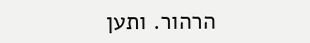הרהור. ותען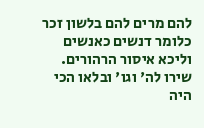להם מרים להם בלשון זכר כלומר דנשים כאנשים וליכא איסור הרהורים. שירו לה' וגו' ובלאו הכי היה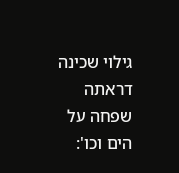גילוי שכינה דראתה שפחה על הים וכו':